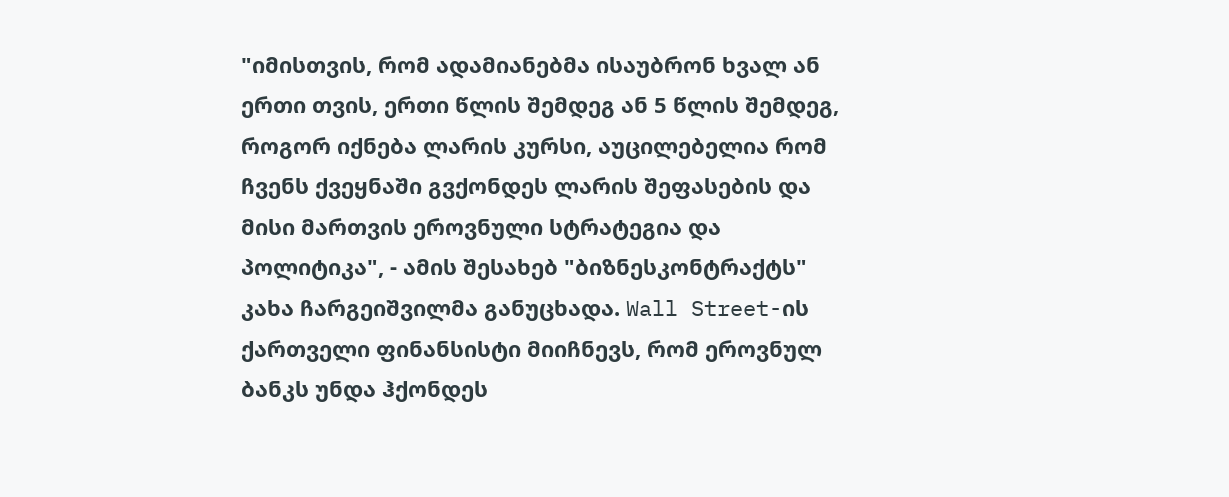"იმისთვის, რომ ადამიანებმა ისაუბრონ ხვალ ან ერთი თვის, ერთი წლის შემდეგ ან 5 წლის შემდეგ, როგორ იქნება ლარის კურსი, აუცილებელია რომ ჩვენს ქვეყნაში გვქონდეს ლარის შეფასების და მისი მართვის ეროვნული სტრატეგია და პოლიტიკა", - ამის შესახებ "ბიზნესკონტრაქტს" კახა ჩარგეიშვილმა განუცხადა. Wall Street-ის ქართველი ფინანსისტი მიიჩნევს, რომ ეროვნულ ბანკს უნდა ჰქონდეს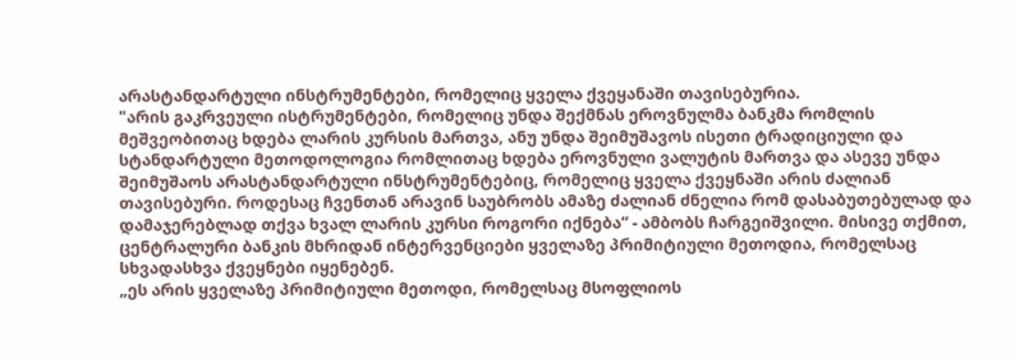არასტანდარტული ინსტრუმენტები, რომელიც ყველა ქვეყანაში თავისებურია.
"არის გაკრვეული ისტრუმენტები, რომელიც უნდა შექმნას ეროვნულმა ბანკმა რომლის მეშვეობითაც ხდება ლარის კურსის მართვა, ანუ უნდა შეიმუშავოს ისეთი ტრადიციული და სტანდარტული მეთოდოლოგია რომლითაც ხდება ეროვნული ვალუტის მართვა და ასევე უნდა შეიმუშაოს არასტანდარტული ინსტრუმენტებიც, რომელიც ყველა ქვეყნაში არის ძალიან თავისებური. როდესაც ჩვენთან არავინ საუბრობს ამაზე ძალიან ძნელია რომ დასაბუთებულად და დამაჯერებლად თქვა ხვალ ლარის კურსი როგორი იქნება“ - ამბობს ჩარგეიშვილი. მისივე თქმით, ცენტრალური ბანკის მხრიდან ინტერვენციები ყველაზე პრიმიტიული მეთოდია, რომელსაც სხვადასხვა ქვეყნები იყენებენ.
„ეს არის ყველაზე პრიმიტიული მეთოდი, რომელსაც მსოფლიოს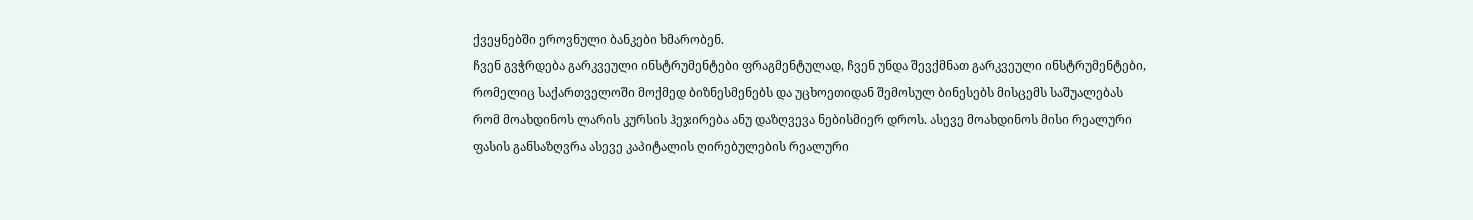ქვეყნებში ეროვნული ბანკები ხმარობენ.
ჩვენ გვჭრდება გარკვეული ინსტრუმენტები ფრაგმენტულად, ჩვენ უნდა შევქმნათ გარკვეული ინსტრუმენტები, რომელიც საქართველოში მოქმედ ბიზნესმენებს და უცხოეთიდან შემოსულ ბინესებს მისცემს საშუალებას რომ მოახდინოს ლარის კურსის ჰეჯირება ანუ დაზღვევა ნებისმიერ დროს. ასევე მოახდინოს მისი რეალური ფასის განსაზღვრა ასევე კაპიტალის ღირებულების რეალური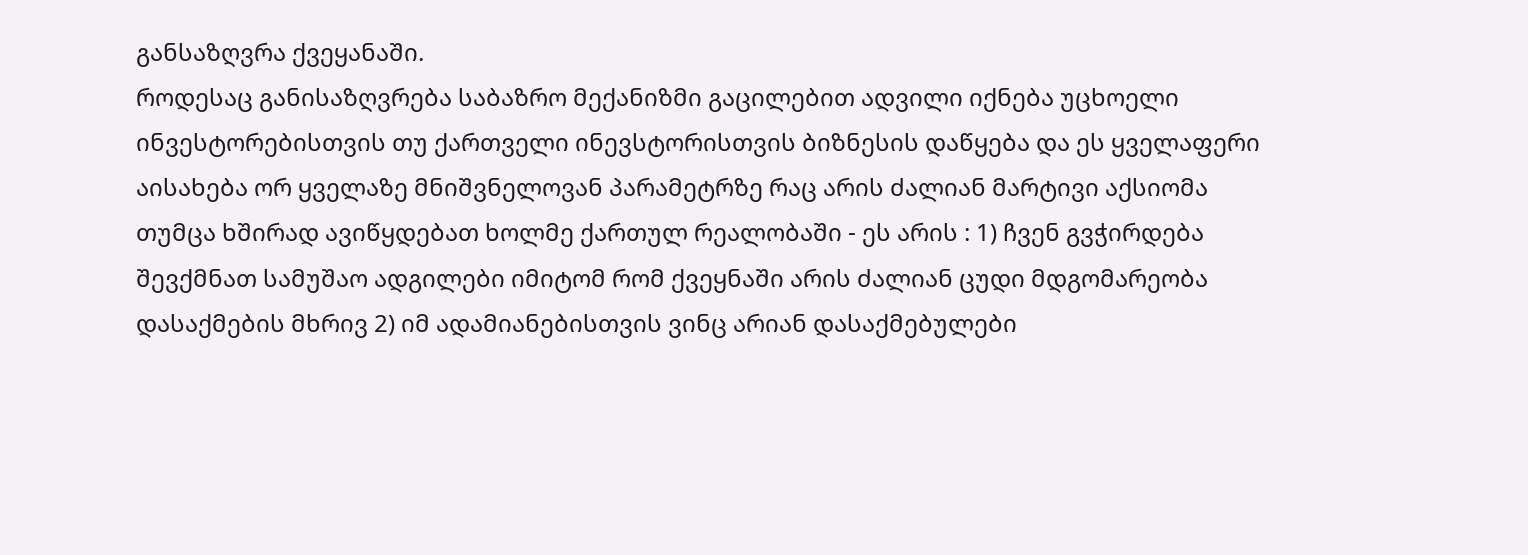განსაზღვრა ქვეყანაში.
როდესაც განისაზღვრება საბაზრო მექანიზმი გაცილებით ადვილი იქნება უცხოელი ინვესტორებისთვის თუ ქართველი ინევსტორისთვის ბიზნესის დაწყება და ეს ყველაფერი აისახება ორ ყველაზე მნიშვნელოვან პარამეტრზე რაც არის ძალიან მარტივი აქსიომა თუმცა ხშირად ავიწყდებათ ხოლმე ქართულ რეალობაში - ეს არის : 1) ჩვენ გვჭირდება შევქმნათ სამუშაო ადგილები იმიტომ რომ ქვეყნაში არის ძალიან ცუდი მდგომარეობა დასაქმების მხრივ 2) იმ ადამიანებისთვის ვინც არიან დასაქმებულები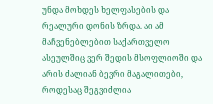უნდა მოხდეს ხელფასების და რეალური დონის ზრდა. აი ამ მაჩვენებლებით საქართველო ასეულშიც ვერ შედის მსოფლიოში და არის ძალიან ბევრი მაგალითები, როდესაც შეგვიძლია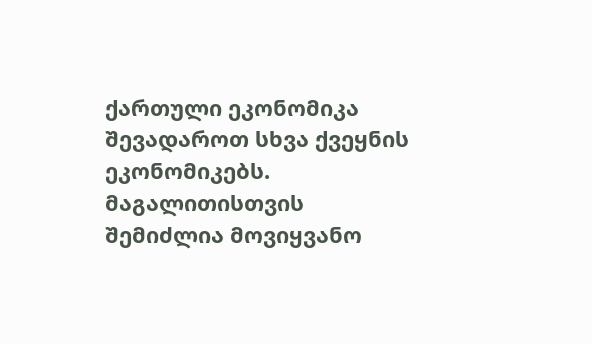ქართული ეკონომიკა შევადაროთ სხვა ქვეყნის ეკონომიკებს. მაგალითისთვის შემიძლია მოვიყვანო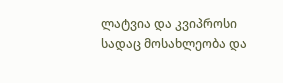ლატვია და კვიპროსი სადაც მოსახლეობა და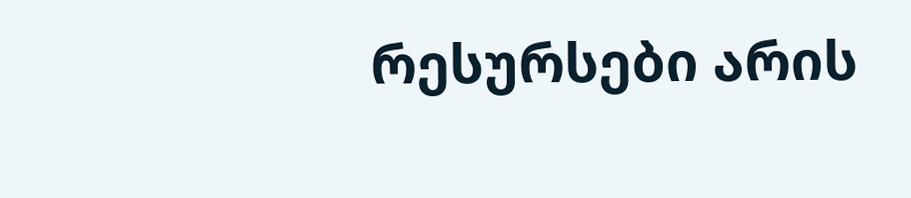რესურსები არის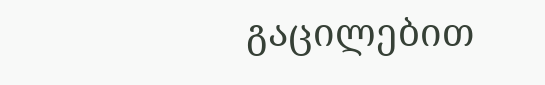გაცილებით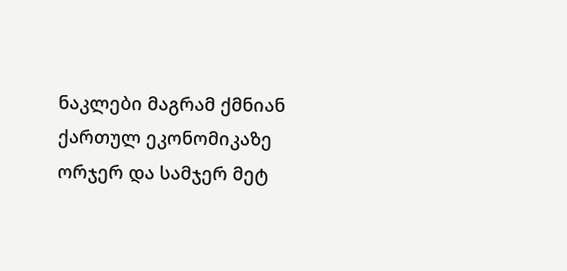ნაკლები მაგრამ ქმნიან ქართულ ეკონომიკაზე ორჯერ და სამჯერ მეტ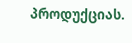პროდუქციას.